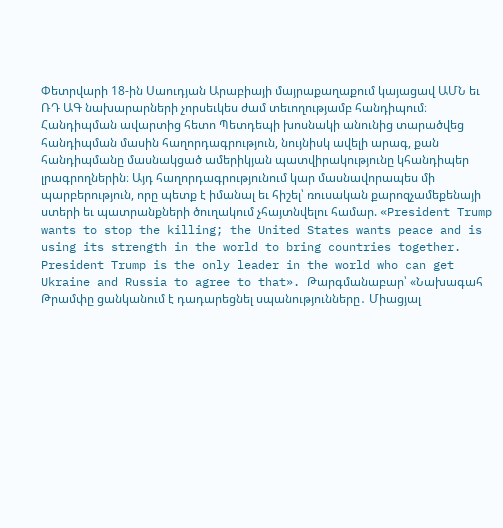Փետրվարի 18-ին Սաուդյան Արաբիայի մայրաքաղաքում կայացավ ԱՄՆ եւ ՌԴ ԱԳ նախարարների չորսեւկես ժամ տեւողությամբ հանդիպում։ Հանդիպման ավարտից հետո Պետդեպի խոսնակի անունից տարածվեց հանդիպման մասին հաղորդագրություն, նույնիսկ ավելի արագ, քան հանդիպմանը մասնակցած ամերիկյան պատվիրակությունը կհանդիպեր լրագրողներին։ Այդ հաղորդագրությունում կար մասնավորապես մի պարբերություն, որը պետք է իմանալ եւ հիշել՝ ռուսական քարոզչամեքենայի ստերի եւ պատրանքների ծուղակում չհայտնվելու համար. «President Trump wants to stop the killing; the United States wants peace and is using its strength in the world to bring countries together. President Trump is the only leader in the world who can get Ukraine and Russia to agree to that». Թարգմանաբար՝ «Նախագահ Թրամփը ցանկանում է դադարեցնել սպանությունները․ Միացյալ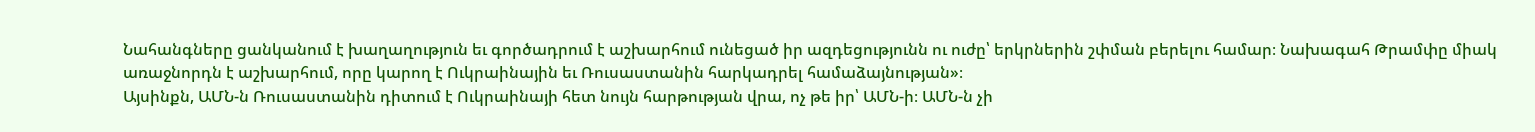Նահանգները ցանկանում է խաղաղություն եւ գործադրում է աշխարհում ունեցած իր ազդեցությունն ու ուժը՝ երկրներին շփման բերելու համար։ Նախագահ Թրամփը միակ առաջնորդն է աշխարհում, որը կարող է Ուկրաինային եւ Ռուսաստանին հարկադրել համաձայնության»։
Այսինքն, ԱՄՆ-ն Ռուսաստանին դիտում է Ուկրաինայի հետ նույն հարթության վրա, ոչ թե իր՝ ԱՄՆ-ի։ ԱՄՆ-ն չի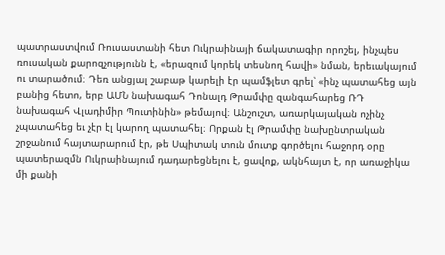պատրաստվում Ռուսաստանի հետ Ուկրաինայի ճակատագիր որոշել, ինչպես ռուսական քարոզչությունն է, «երազում կորեկ տեսնող հավի» նման, երեւակայում ու տարածում։ Դեռ անցյալ շաբաթ կարելի էր պամֆլետ գրել՝ «ինչ պատահեց այն բանից հետո, երբ ԱՄՆ նախագահ Դոնալդ Թրամփը զանգահարեց ՌԴ նախագահ Վլադիմիր Պուտինին» թեմայով։ Անշուշտ, առարկայական ոչինչ չպատահեց եւ չէր էլ կարող պատահել։ Որքան էլ Թրամփը նախընտրական շրջանում հայտարարում էր, թե Սպիտակ տուն մուտք գործելու հաջորդ օրը պատերազմն Ուկրաինայում դադարեցնելու է, ցավոք, ակնհայտ է, որ առաջիկա մի քանի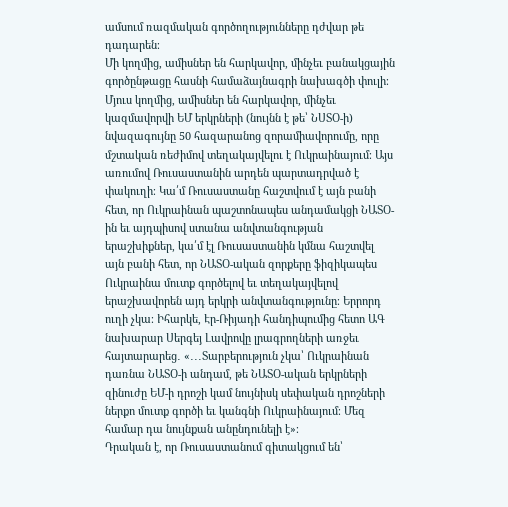ամսում ռազմական գործողությունները դժվար թե դադարեն։
Մի կողմից, ամիսներ են հարկավոր, մինչեւ բանակցային գործընթացը հասնի համաձայնագրի նախագծի փուլի։ Մյուս կողմից, ամիսներ են հարկավոր, մինչեւ կազմավորվի ԵՄ երկրների (նույնն է թե՝ ՆՍՏՕ-ի) նվազագույնը 50 հազարանոց զորամիավորումը, որը մշտական ռեժիմով տեղակայվելու է Ուկրաինայում։ Այս առումով Ռուսաստանին արդեն պարտադրված է փակուղի։ Կա՛մ Ռուսաստանը հաշտվում է այն բանի հետ, որ Ուկրաինան պաշտոնապես անդամակցի ՆԱՏՕ-ին եւ այդպիսով ստանա անվտանգության երաշխիքներ, կա՛մ էլ Ռուսաստանին կմնա հաշտվել այն բանի հետ, որ ՆԱՏՕ-ական զորքերը ֆիզիկապես Ուկրաինա մուտք գործելով եւ տեղակայվելով երաշխավորեն այդ երկրի անվտանգությունը։ Երրորդ ուղի չկա։ Իհարկե, Էր-Ռիյադի հանդիպումից հետո ԱԳ նախարար Սերգեյ Լավրովը լրագրողների առջեւ հայտարարեց․ «․․․Տարբերություն չկա՝ Ուկրաինան դառնա ՆԱՏՕ-ի անդամ, թե ՆԱՏՕ-ական երկրների զինուժը ԵՄ-ի դրոշի կամ նույնիսկ սեփական դրոշների ներքո մուտք գործի եւ կանգնի Ուկրաինայում։ Մեզ համար դա նույնքան անընդունելի է»։
Դրական է, որ Ռուսաստանում գիտակցում են՝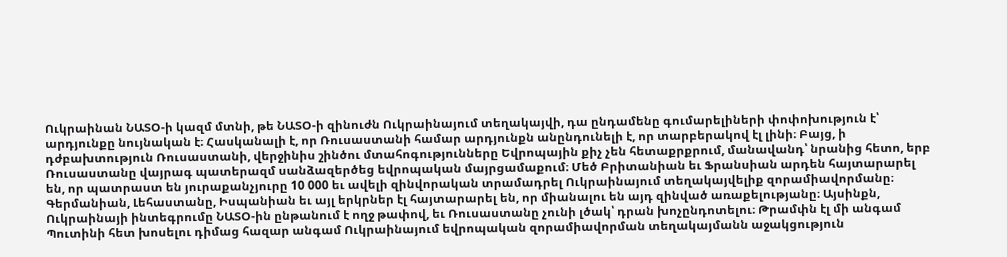Ուկրաինան ՆԱՏՕ-ի կազմ մտնի, թե ՆԱՏՕ-ի զինուժն Ուկրաինայում տեղակայվի, դա ընդամենը գումարելիների փոփոխություն է՝ արդյունքը նույնական է։ Հասկանալի է, որ Ռուսաստանի համար արդյունքն անընդունելի է, որ տարբերակով էլ լինի։ Բայց, ի դժբախտություն Ռուսաստանի, վերջինիս շինծու մտահոգությունները Եվրոպային քիչ չեն հետաքրքրում, մանավանդ՝ նրանից հետո, երբ Ռուսաստանը վայրագ պատերազմ սանձազերծեց եվրոպական մայրցամաքում։ Մեծ Բրիտանիան եւ Ֆրանսիան արդեն հայտարարել են, որ պատրաստ են յուրաքանչյուրը 10 000 եւ ավելի զինվորական տրամադրել Ուկրաինայում տեղակայվելիք զորամիավորմանը։ Գերմանիան, Լեհաստանը, Իսպանիան եւ այլ երկրներ էլ հայտարարել են, որ միանալու են այդ զինված առաքելությանը։ Այսինքն, Ուկրաինայի ինտեգրումը ՆԱՏՕ-ին ընթանում է ողջ թափով, եւ Ռուսաստանը չունի լծակ՝ դրան խոչընդոտելու։ Թրամփն էլ մի անգամ Պուտինի հետ խոսելու դիմաց հազար անգամ Ուկրաինայում եվրոպական զորամիավորման տեղակայմանն աջակցություն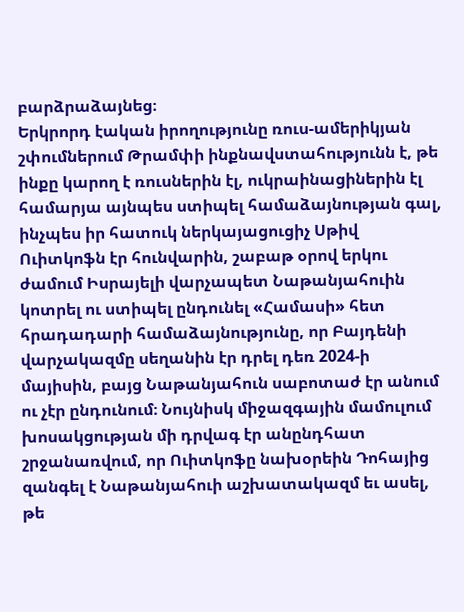բարձրաձայնեց։
Երկրորդ էական իրողությունը ռուս-ամերիկյան շփումներում Թրամփի ինքնավստահությունն է, թե ինքը կարող է ռուսներին էլ, ուկրաինացիներին էլ համարյա այնպես ստիպել համաձայնության գալ, ինչպես իր հատուկ ներկայացուցիչ Սթիվ Ուիտկոֆն էր հունվարին, շաբաթ օրով երկու ժամում Իսրայելի վարչապետ Նաթանյահուին կոտրել ու ստիպել ընդունել «Համասի» հետ հրադադարի համաձայնությունը, որ Բայդենի վարչակազմը սեղանին էր դրել դեռ 2024-ի մայիսին, բայց Նաթանյահուն սաբոտաժ էր անում ու չէր ընդունում։ Նույնիսկ միջազգային մամուլում խոսակցության մի դրվագ էր անընդհատ շրջանառվում, որ Ուիտկոֆը նախօրեին Դոհայից զանգել է Նաթանյահուի աշխատակազմ եւ ասել, թե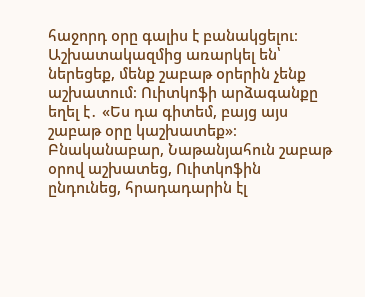հաջորդ օրը գալիս է բանակցելու։ Աշխատակազմից առարկել են՝ ներեցեք, մենք շաբաթ օրերին չենք աշխատում։ Ուիտկոֆի արձագանքը եղել է․ «Ես դա գիտեմ, բայց այս շաբաթ օրը կաշխատեք»։
Բնականաբար, Նաթանյահուն շաբաթ օրով աշխատեց, Ուիտկոֆին ընդունեց, հրադադարին էլ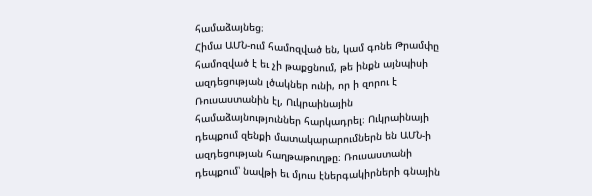համաձայնեց։
Հիմա ԱՄՆ-ում համոզված են, կամ գոնե Թրամփը համոզված է եւ չի թաքցնում, թե ինքն այնպիսի ազդեցության լծակներ ունի, որ ի զորու է Ռուսաստանին էլ, Ուկրաինային համաձայնություններ հարկադրել։ Ուկրաինայի դեպքում զենքի մատակարարումներն են ԱՄՆ-ի ազդեցության հաղթաթուղթը։ Ռուսաստանի դեպքում՝ նավթի եւ մյուս էներգակիրների գնային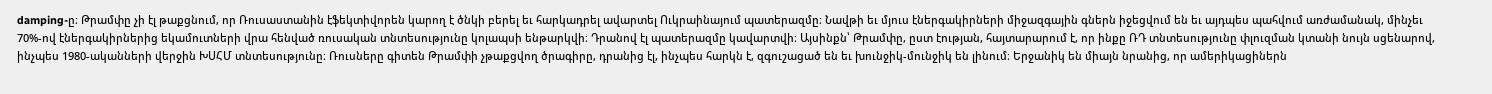damping-ը։ Թրամփը չի էլ թաքցնում, որ Ռուսաստանին էֆեկտիվորեն կարող է ծնկի բերել եւ հարկադրել ավարտել Ուկրաինայում պատերազմը։ Նավթի եւ մյուս էներգակիրների միջազգային գներն իջեցվում են եւ այդպես պահվում առժամանակ, մինչեւ 70%-ով էներգակիրներից եկամուտների վրա հենված ռուսական տնտեսությունը կոլապսի ենթարկվի։ Դրանով էլ պատերազմը կավարտվի։ Այսինքն՝ Թրամփը, ըստ էության, հայտարարում է, որ ինքը ՌԴ տնտեսությունը փլուզման կտանի նույն սցենարով, ինչպես 1980-ականների վերջին ԽՍՀՄ տնտեսությունը։ Ռուսները գիտեն Թրամփի չթաքցվող ծրագիրը, դրանից էլ, ինչպես հարկն է, զգուշացած են եւ խունջիկ-մունջիկ են լինում։ Երջանիկ են միայն նրանից, որ ամերիկացիներն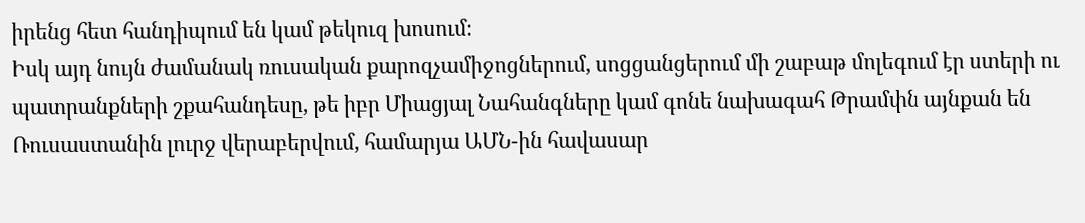իրենց հետ հանդիպում են կամ թեկուզ խոսում։
Իսկ այդ նույն ժամանակ ռուսական քարոզչամիջոցներում, սոցցանցերում մի շաբաթ մոլեգում էր ստերի ու պատրանքների շքահանդեսը, թե իբր Միացյալ Նահանգները կամ գոնե նախագահ Թրամփն այնքան են Ռուսաստանին լուրջ վերաբերվում, համարյա ԱՄՆ-ին հավասար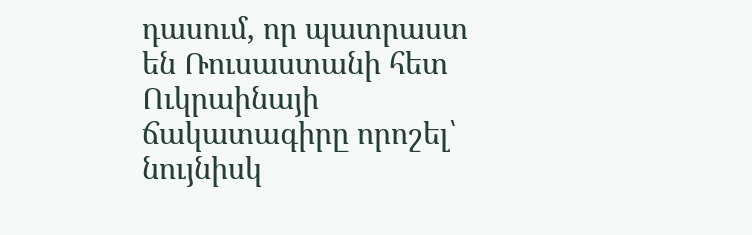դասում, որ պատրաստ են Ռուսաստանի հետ Ուկրաինայի ճակատագիրը որոշել՝ նույնիսկ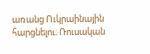առանց Ուկրաինային հարցնելու։ Ռուսական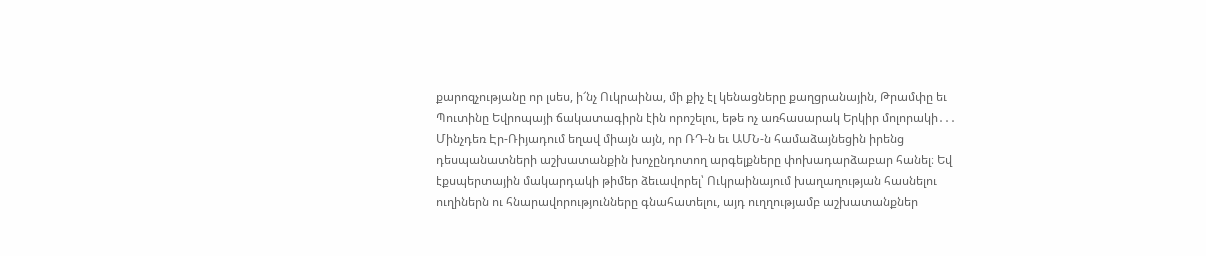քարոզչությանը որ լսես, ի՜նչ Ուկրաինա, մի քիչ էլ կենացները քաղցրանային, Թրամփը եւ Պուտինը Եվրոպայի ճակատագիրն էին որոշելու, եթե ոչ առհասարակ Երկիր մոլորակի․․․ Մինչդեռ Էր-Ռիյադում եղավ միայն այն, որ ՌԴ-ն եւ ԱՄՆ-ն համաձայնեցին իրենց դեսպանատների աշխատանքին խոչընդոտող արգելքները փոխադարձաբար հանել։ Եվ էքսպերտային մակարդակի թիմեր ձեւավորել՝ Ուկրաինայում խաղաղության հասնելու ուղիներն ու հնարավորությունները գնահատելու, այդ ուղղությամբ աշխատանքներ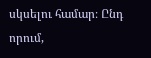սկսելու համար։ Ընդ որում,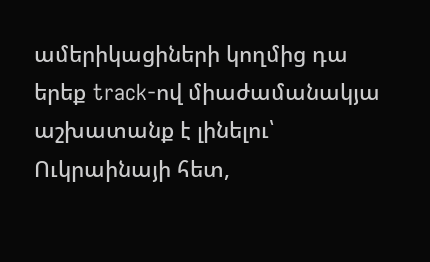ամերիկացիների կողմից դա երեք track-ով միաժամանակյա աշխատանք է լինելու՝ Ուկրաինայի հետ,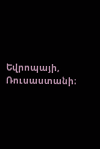Եվրոպայի, Ռուսաստանի։